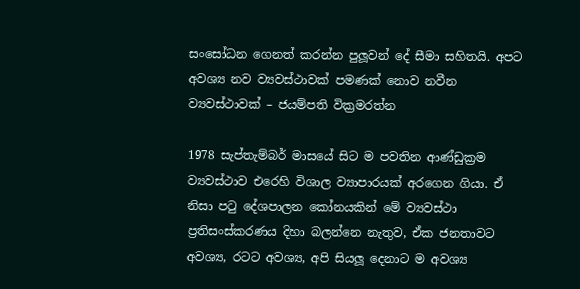සංසෝධන ගෙනත් කරන්න පුලූවන් දේ සීමා සහිතයි. අපට අවශ්‍ය නව ව්‍යවස්ථාවක් පමණක් නොව නවීන ව්‍යවස්ථාවක් – ජයම්පති වික්‍රමරත්න

1978 සැප්තැම්බර් මාසයේ සිට ම පවතින ආණ්ඩුක්‍රම ව්‍යවස්ථාව එරෙහි විශාල ව්‍යාපාරයක් අරගෙන ගියා. ඒ නිසා පටු දේශපාලන කෝනයකින් මේ ව්‍යවස්ථා ප්‍රතිසංස්කරණය දිහා බලන්නෙ නැතුව, ඒක ජනතාවට අවශ්‍ය, රටට අවශ්‍ය, අපි සියලූ දෙනාට ම අවශ්‍ය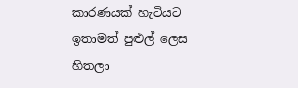කාරණයක් හැටියට ඉතාමත් පුළුල් ලෙස හිතලා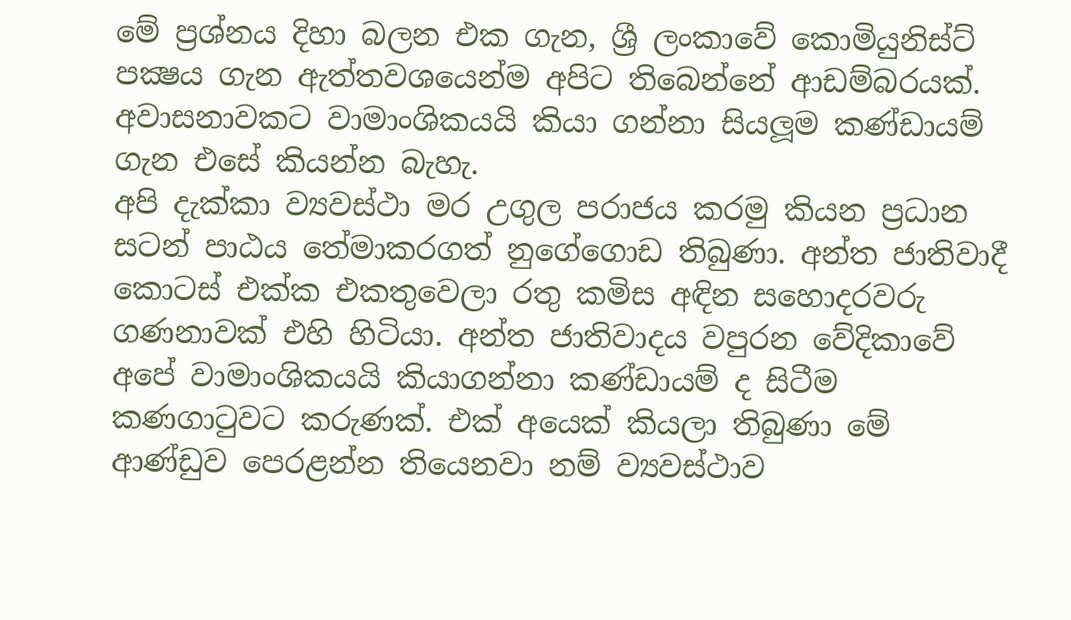මේ ප්‍රශ්නය දිහා බලන එක ගැන, ශ්‍රී ලංකාවේ කොමියුනිස්ට් පක්‍ෂය ගැන ඇත්තවශයෙන්ම අපිට තිබෙන්නේ ආඩම්බරයක්. අවාසනාවකට වාමාංශිකයයි කියා ගන්නා සියලූම කණ්ඩායම් ගැන එසේ කියන්න බැහැ.
අපි දැක්කා ව්‍යවස්ථා මර උගුල පරාජය කරමු කියන ප්‍රධාන සටන් පාඨය තේමාකරගත් නුගේගොඩ තිබුණා. අන්ත ජාතිවාදී කොටස් එක්ක එකතුවෙලා රතු කමිස අඳින සහොදරවරු ගණනාවක් එහි හිටියා. අන්ත ජාතිවාදය වපුරන වේදිකාවේ අපේ වාමාංශිකයයි කියාගන්නා කණ්ඩායම් ද සිටීම කණගාටුවට කරුණක්. එක් අයෙක් කියලා තිබුණා මේ ආණ්ඩුව පෙරළන්න තියෙනවා නම් ව්‍යවස්ථාව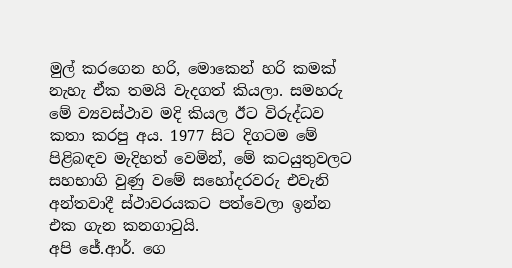මුල් කරගෙන හරි, මොකෙන් හරි කමක් නැහැ ඒක තමයි වැදගත් කියලා. සමහරු මේ ව්‍යවස්ථාව මදි කියල ඊට විරුද්ධව කතා කරපු අය. 1977 සිට දිගටම මේ පිළිබඳව මැදිහත් වෙමින්, මේ කටයුතුවලට සහභාගි වුණු වමේ සහෝදරවරු එවැනි අන්තවාදී ස්ථාවරයකට පත්වෙලා ඉන්න එක ගැන කනගාටුයි.
අපි ජේ.ආර්. ගෙ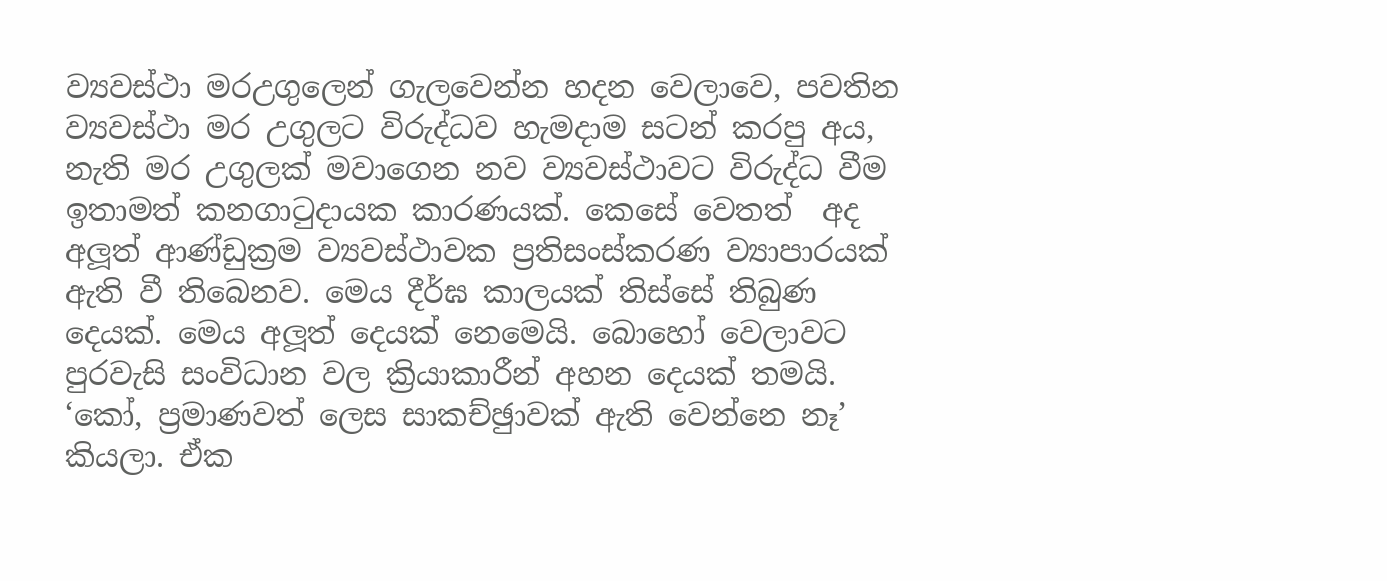ව්‍යවස්ථා මරඋගුලෙන් ගැලවෙන්න හදන වෙලාවෙ, පවතින ව්‍යවස්ථා මර උගුලට විරුද්ධව හැමදාම සටන් කරපු අය, නැති මර උගුලක් මවාගෙන නව ව්‍යවස්ථාවට විරුද්ධ වීම ඉතාමත් කනගාටුදායක කාරණයක්. කෙසේ වෙතත්  අද අලූත් ආණ්ඩුක්‍රම ව්‍යවස්ථාවක ප්‍රතිසංස්කරණ ව්‍යාපාරයක් ඇති වී තිබෙනව. මෙය දීර්ඝ කාලයක් තිස්සේ තිබුණ දෙයක්. මෙය අලූත් දෙයක් නෙමෙයි. බොහෝ වෙලාවට පුරවැසි සංවිධාන වල ක්‍රියාකාරීන් අහන දෙයක් තමයි. ‘කෝ, ප්‍රමාණවත් ලෙස සාකච්ඡුාවක් ඇති වෙන්නෙ නෑ’ කියලා. ඒක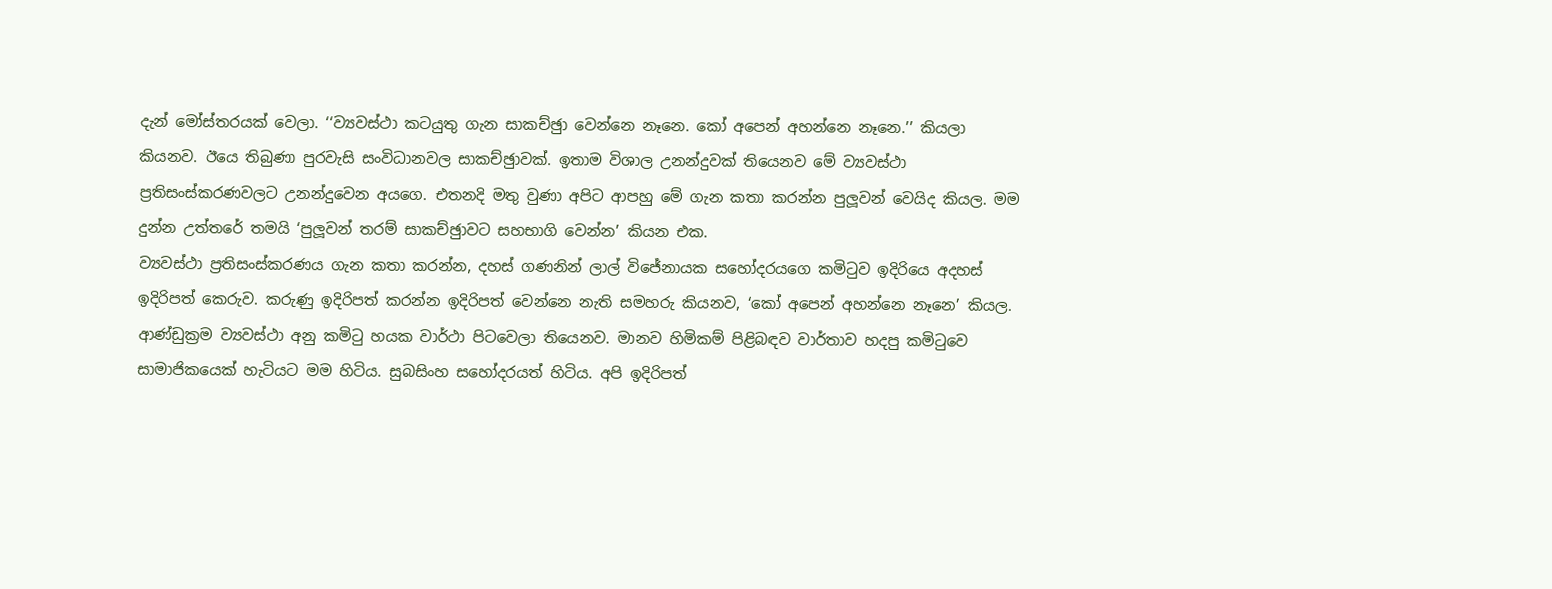දැන් මෝස්තරයක් වෙලා. ‘‘ව්‍යවස්ථා කටයුතු ගැන සාකච්ඡුා වෙන්නෙ නෑනෙ. කෝ අපෙන් අහන්නෙ නෑනෙ.’’ කියලා කියනව. ඊයෙ තිබුණා පුරවැසි සංවිධානවල සාකච්ඡුාවක්. ඉතාම විශාල උනන්දුවක් තියෙනව මේ ව්‍යවස්ථා ප්‍රතිසංස්කරණවලට උනන්දුවෙන අයගෙ. එතනදි මතු වුණා අපිට ආපහු මේ ගැන කතා කරන්න පුලූවන් වෙයිද කියල. මම දුන්න උත්තරේ තමයි ‘පුලූවන් තරම් සාකච්ඡුාවට සහභාගි වෙන්න’ කියන එක.
ව්‍යවස්ථා ප්‍රතිසංස්කරණය ගැන කතා කරන්න, දහස් ගණනින් ලාල් විජේනායක සහෝදරයගෙ කමිටුව ඉදිරියෙ අදහස් ඉදිරිපත් කෙරුව. කරුණු ඉදිරිපත් කරන්න ඉදිරිපත් වෙන්නෙ නැති සමහරු කියනව, ‘කෝ අපෙන් අහන්නෙ නෑනෙ’ කියල. ආණ්ඩුක්‍රම ව්‍යවස්ථා අනු කමිටු හයක වාර්ථා පිටවෙලා තියෙනව. මානව හිමිකම් පිළිබඳව වාර්තාව හදපු කමිටුවෙ සාමාජිකයෙක් හැටියට මම හිටිය. සුබසිංහ සහෝදරයත් හිටිය. අපි ඉදිරිපත්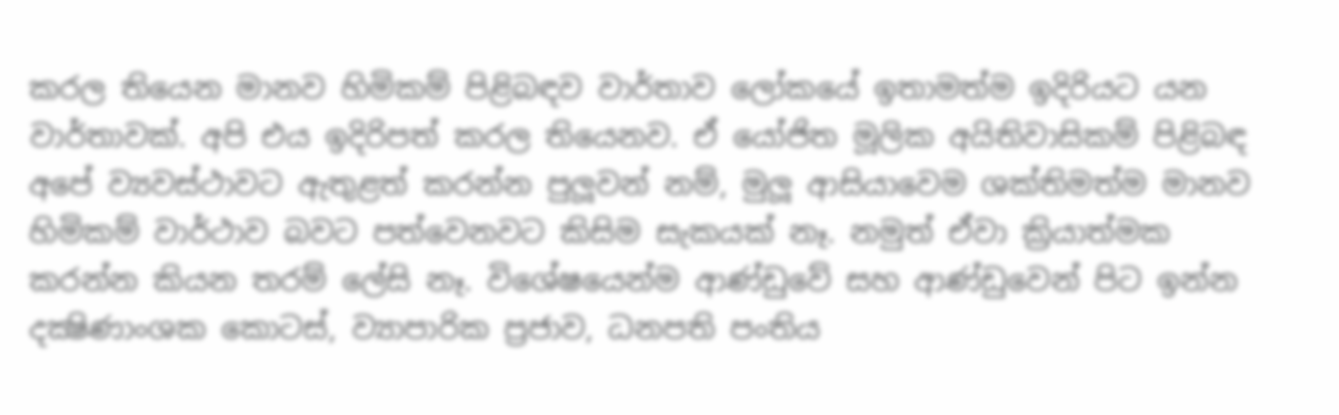කරල තියෙන මානව හිමිකම් පිළිබඳව වාර්තාව ලෝකයේ ඉතාමත්ම ඉදිරියට යන වාර්තාවක්. අපි එය ඉදිරිපත් කරල තියෙනව. ඒ යෝජිත මූලික අයිතිවාසිකම් පිළිබඳ අපේ ව්‍යවස්ථාවට ඇතුළත් කරන්න පුලූවන් නම්, මුලූ ආසියාවෙම ශක්තිමත්ම මානව හිමිකම් වාර්ථාව බවට පත්වෙනවට කිසිම සැකයක් නෑ. නමුත් ඒවා ක්‍රියාත්මක කරන්න කියන තරම් ලේසි නෑ. විශේෂයෙන්ම ආණ්ඩුවේ සහ ආණ්ඩුවෙන් පිට ඉන්න දක්‍ෂිණාංශක කොටස්, ව්‍යාපාරික ප්‍රජාව, ධනපති පංතිය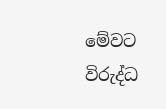මේවට විරුද්ධ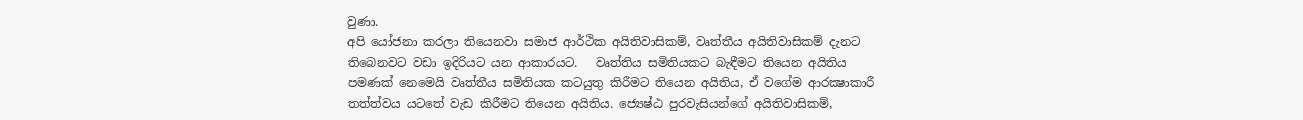වුණා.
අපි යෝජනා කරලා තියෙනවා සමාජ ආර්ථික අයිතිවාසිකම්, වෘත්තීය අයිතිවාසිකම් දැනට තිබෙනවට වඩා ඉදිරියට යන ආකාරයට.   වෘත්තිය සමිතියකට බැඳීමට තියෙන අයිතිය පමණක් නෙමෙයි වෘත්තීය සමිතියක කටයුතු කිරීමට තියෙන අයිතිය, ඒ වගේම ආරක්‍ෂාකාරී තත්ත්වය යටතේ වැඩ කිරීමට තියෙන අයිතිය. ජ්‍යෙෂ්ඨ පුරවැසියන්ගේ අයිතිවාසිකම්,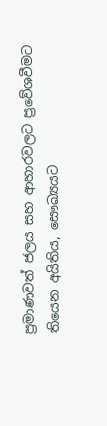ප්‍රමාණවත් ජලය සහ ආහාරවලට ප්‍රවේශවීමට තියෙන අයිතිය, සෞඛ්‍යයට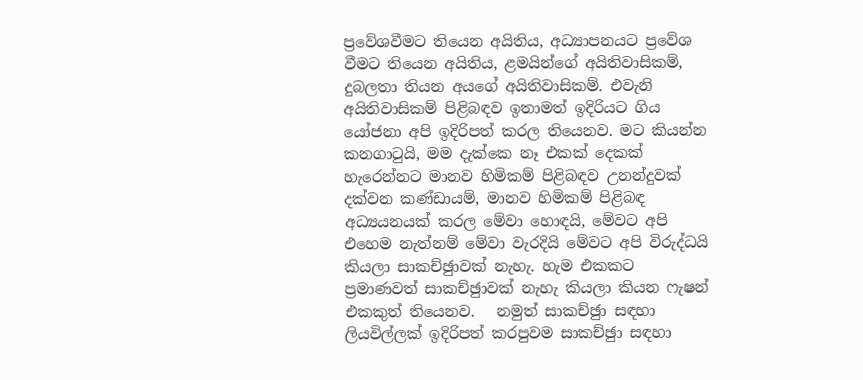ප්‍රවේශවීමට තියෙන අයිතිය, අධ්‍යාපනයට ප්‍රවේශ වීමට තියෙන අයිතිය, ළමයින්ගේ අයිතිවාසිකම්, දුබලතා තියන අයගේ අයිතිවාසිකම්. එවැනි අයිතිවාසිකම් පිළිබඳව ඉතාමත් ඉදිරියට ගිය යෝජනා අපි ඉදිරිපත් කරල තියෙනව. මට කියන්න කනගාටුයි, මම දැක්කෙ නෑ එකක් දෙකක් හැරෙන්නට මානව හිමිකම් පිළිබඳව උනන්දුවක් දක්වන කණ්ඩායම්, මානව හිමිකම් පිළිබඳ අධ්‍යයනයක් කරල මේවා හොඳයි, මේවට අපි එහෙම නැත්නම් මේවා වැරදියි මේවට අපි විරුද්ධයි කියලා සාකච්ඡුාවක් නැහැ. හැම එකකට ප්‍රමාණවත් සාකච්ඡුාවක් නැහැ කියලා කියන ෆැෂන් එකකුත් තියෙනව.   නමුත් සාකච්ඡුා සඳහා ලියවිල්ලක් ඉදිරිපත් කරපුවම සාකච්ඡුා සඳහා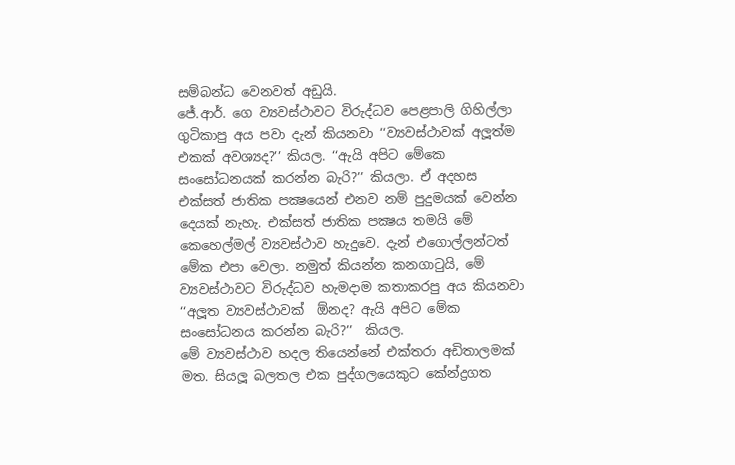සම්බන්ධ වෙනවත් අඩුයි.
ජේ.ආර්. ගෙ ව්‍යවස්ථාවට විරුද්ධව පෙළපාලි ගිහිල්ලා ගුටිකාපු අය පවා දැන් කියනවා ‘‘ව්‍යවස්ථාවක් අලූත්ම එකක් අවශ්‍යද?’’ කියල. ‘‘ඇයි අපිට මේකෙ සංසෝධනයක් කරන්න බැරි?’’ කියලා. ඒ අදහස එක්සත් ජාතික පක්‍ෂයෙන් එනව නම් පුදුමයක් වෙන්න දෙයක් නැහැ. එක්සත් ජාතික පක්‍ෂය තමයි මේ කෙහෙල්මල් ව්‍යවස්ථාව හැදුවෙ. දැන් එගොල්ලන්ටත් මේක එපා වෙලා. නමුත් කියන්න කනගාටුයි, මේ ව්‍යවස්ථාවට විරුද්ධව හැමදාම කතාකරපු අය කියනවා ‘‘අලූත ව්‍යවස්ථාවක්  ඕනද? ඇයි අපිට මේක සංසෝධනය කරන්න බැරි?’’  කියල.
මේ ව්‍යවස්ථාව හදල තියෙන්නේ එක්තරා අඩිතාලමක් මත. සියලූ බලතල එක පුද්ගලයෙකුට කේන්ද්‍රගත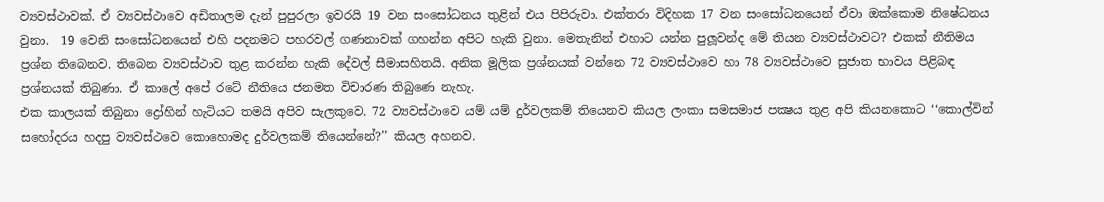ව්‍යවස්ථාවක්. ඒ ව්‍යවස්ථාවෙ අඩිතාලම දැන් පුපුරලා ඉවරයි 19 වන සංසෝධනය තුළින් එය පිපිරුවා. එක්තරා විදිහක 17 වන සංසෝධනයෙන් ඒවා ඔක්කොම නිෂේධනය වුනා.  19 වෙනි සංසෝධනයෙන් එහි පදනමට පහරවල් ගණනාවක් ගහන්න අපිට හැකි වුනා. මෙතැනින් එහාට යන්න පුලූවන්ද මේ තියන ව්‍යවස්ථාවට? එකක් නීතිමය ප්‍රශ්න තිබෙනව. තිබෙන ව්‍යවස්ථාව තුළ කරන්න හැකි දේවල් සීමාසහිතයි. අනික මූලික ප්‍රශ්නයක් වන්නෙ 72 ව්‍යවස්ථාවෙ හා 78 ව්‍යවස්ථාවෙ සුජාත භාවය පිළිබඳ ප්‍රශ්නයක් තිබුණා. ඒ කාලේ අපේ රටේ නීතියෙ ජනමත විචාරණ තිබුණෙ නැහැ.
එක කාලයක් තිබුනා ද්‍රෝහින් හැටියට තමයි අපිව සැලකුවෙ. 72 ව්‍යවස්ථාවෙ යම් යම් දුර්වලකම් තියෙනව කියල ලංකා සමසමාජ පක්‍ෂය තුළ අපි කියනකොට ‘‘කොල්වින් සහෝදරය හදපු ව්‍යවස්ථවෙ කොහොමද දුර්වලකම් තියෙන්නේ?’’ කියල අහනව.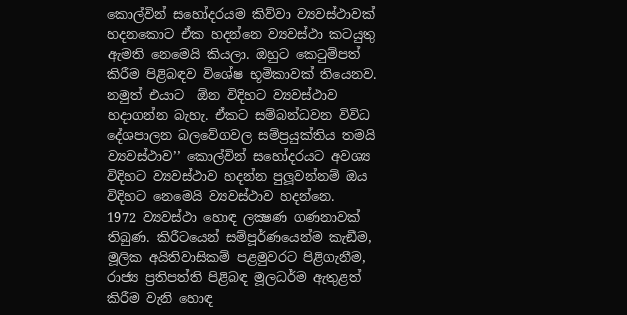කොල්වින් සහෝදරයම කිව්වා ව්‍යවස්ථාවක් හදනකොට ඒක හදන්නෙ ව්‍යවස්ථා කටයුතු ඇමති නෙමෙයි කියලා. ඔහුට කෙටුම්පත් කිරීම පිළිබඳව විශේෂ භූමිකාවක් තියෙනව. නමුත් එයාට  ඕන විදිහට ව්‍යවස්ථාව හදාගන්න බැහැ. ඒකට සම්බන්ධවන විවිධ දේශපාලන බලවේගවල සම්ප්‍රයුක්තිය තමයි ව්‍යවස්ථාව’’ කොල්වින් සහෝදරයට අවශ්‍ය විදිහට ව්‍යවස්ථාව හදන්න පුලූවන්නම් ඔය විදිහට නෙමෙයි ව්‍යවස්ථාව හදන්නෙ.
1972 ව්‍යවස්ථා හොඳ ලක්‍ෂණ ගණනාවක් තිබුණ. කිරීටයෙන් සම්පූර්ණයෙන්ම කැඞීම, මූලික අයිතිවාසිකම් පළමුවරට පිළිගැනීම, රාජ්‍ය ප්‍රතිපත්ති පිළිබඳ මූලධර්ම ඇතුළත් කිරීම වැනි හොඳ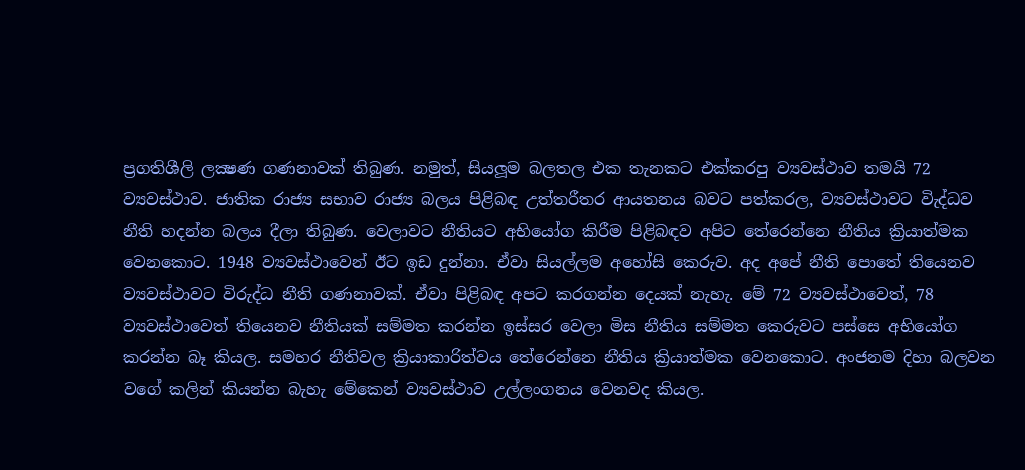ප්‍රගතිශීලි ලක්‍ෂණ ගණනාවක් තිබුණ. නමුත්, සියලූම බලතල එක තැනකට එක්කරපු ව්‍යවස්ථාව තමයි 72 ව්‍යවස්ථාව. ජාතික රාජ්‍ය සභාව රාජ්‍ය බලය පිළිබඳ උත්තරීතර ආයතනය බවට පත්කරල, ව්‍යවස්ථාවට විැද්ධව නීති හදන්න බලය දීලා තිබුණ. වෙලාවට නීතියට අභියෝග කිරීම පිළිබඳව අපිට තේරෙන්නෙ නීතිය ක්‍රියාත්මක වෙනකොට. 1948 ව්‍යවස්ථාවෙන් ඊට ඉඩ දුන්නා. ඒවා සියල්ලම අහෝසි කෙරුව. අද අපේ නීති පොතේ තියෙනව ව්‍යවස්ථාවට විරුද්ධ නීති ගණනාවක්. ඒවා පිළිබඳ අපට කරගන්න දෙයක් නැහැ. මේ 72 ව්‍යවස්ථාවෙත්, 78 ව්‍යවස්ථාවෙත් තියෙනව නීතියක් සම්මත කරන්න ඉස්සර වෙලා මිස නීතිය සම්මත කෙරුවට පස්සෙ අභියෝග කරන්න බෑ කියල. සමහර නීතිවල ක්‍රියාකාරිත්වය තේරෙන්නෙ නීතිය ක්‍රියාත්මක වෙනකොට. අංජනම දිහා බලවන වගේ කලින් කියන්න බැහැ මේකෙන් ව්‍යවස්ථාව උල්ලංගනය වෙනවද කියල.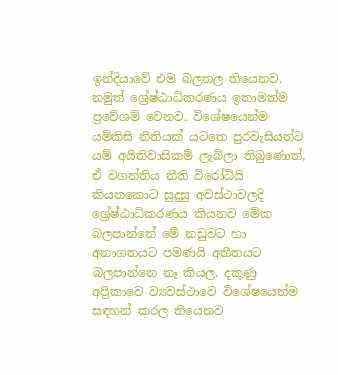ඉන්දියාවේ එම බලතල තියෙනව. නමුත් ශ්‍රේෂ්ඨාධිකරණය ඉතාමත්ම ප්‍රවේශම් වෙනව. විශේෂයෙන්ම යම්කිසි නීතියක් යටතෙ පුරවැසියන්ට යම් අයිතිවාසිකම් ලැබිලා තිබුණොත්, ඒ වගන්තිය නීති විරෝධියි කියනකොට සුදුසු අවස්ථාවලදි ශ්‍රේෂ්ඨාධිකරණය කියනව මේක බලපාන්නේ මේ නඩුවට හා අනාගතයට පමණයි අතීතයට බලපාන්නෙ නෑ කියල. දකුණු අප්‍රිකාවෙ ව්‍යවස්ථාවෙ විශේෂයෙන්ම සඳහන් කරල තියෙනව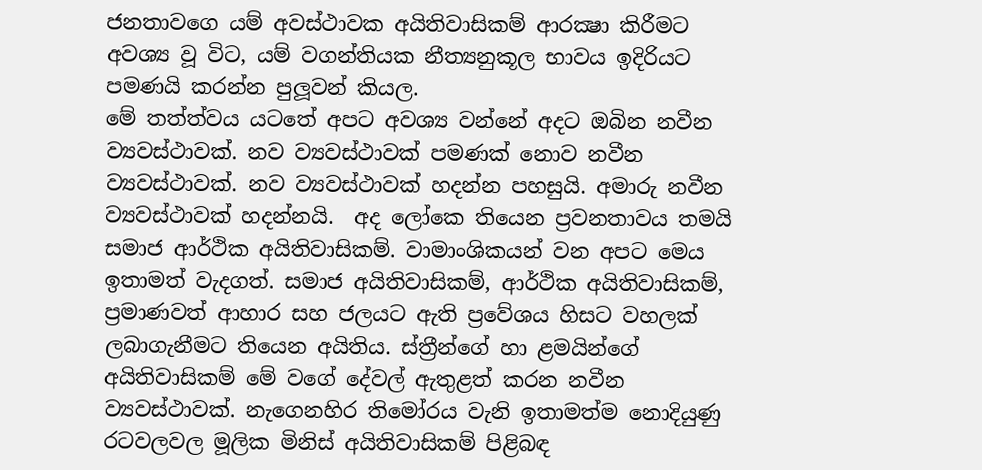ජනතාවගෙ යම් අවස්ථාවක අයිතිවාසිකම් ආරක්‍ෂා කිරීමට අවශ්‍ය වූ විට, යම් වගන්තියක නීත්‍යනුකූල භාවය ඉදිරියට පමණයි කරන්න පුලූවන් කියල.
මේ තත්ත්වය යටතේ අපට අවශ්‍ය වන්නේ අදට ඔබින නවීන ව්‍යවස්ථාවක්. නව ව්‍යවස්ථාවක් පමණක් නොව නවීන ව්‍යවස්ථාවක්. නව ව්‍යවස්ථාවක් හදන්න පහසුයි. අමාරු නවීන ව්‍යවස්ථාවක් හදන්නයි.  අද ලෝකෙ තියෙන ප්‍රවනතාවය තමයි සමාජ ආර්ථික අයිතිවාසිකම්. වාමාංශිකයන් වන අපට මෙය ඉතාමත් වැදගත්. සමාජ අයිතිවාසිකම්, ආර්ථික අයිතිවාසිකම්, ප්‍රමාණවත් ආහාර සහ ජලයට ඇති ප්‍රවේශය හිසට වහලක් ලබාගැනීමට තියෙන අයිතිය. ස්ත්‍රීන්ගේ හා ළමයින්ගේ අයිතිවාසිකම් මේ වගේ දේවල් ඇතුළත් කරන නවීන ව්‍යවස්ථාවක්. නැගෙනහිර තිමෝරය වැනි ඉතාමත්ම නොදියුණු රටවලවල මූලික මිනිස් අයිතිවාසිකම් පිළිබඳ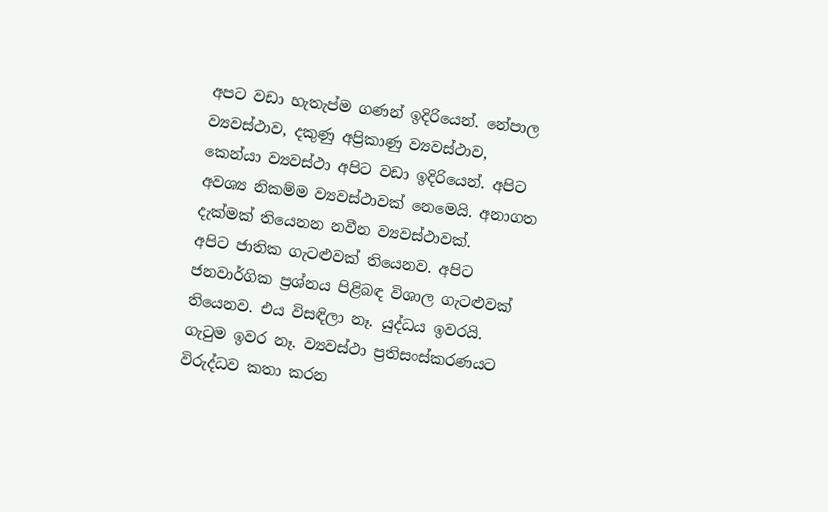අපට වඩා හැතැප්ම ගණන් ඉදිරියෙන්. නේපාල ව්‍යවස්ථාව, දකුණු අප්‍රිකාණු ව්‍යවස්ථාව, කෙන්යා ව්‍යවස්ථා අපිට වඩා ඉදිරියෙන්. අපිට අවශ්‍ය නිකම්ම ව්‍යවස්ථාවක් නෙමෙයි. අනාගත දැක්මක් තියෙනන නවීන ව්‍යවස්ථාවක්.
අපිට ජාතික ගැටළුවක් තියෙනව. අපිට ජනවාර්ගික ප්‍රශ්නය පිළිබඳ විශාල ගැටළුවක් තියෙනව. එය විසඳිලා නෑ. යුද්ධය ඉවරයි. ගැටුම ඉවර නෑ. ව්‍යවස්ථා ප්‍රතිසංස්කරණයට විරුද්ධව කතා කරන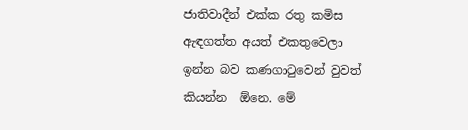ජාතිවාදීන් එක්ක රතු කමිස ඇඳගත්ත අයත් එකතුවෙලා ඉන්න බව කණගාටුවෙන් වුවත් කියන්න  ඕනෙ. මේ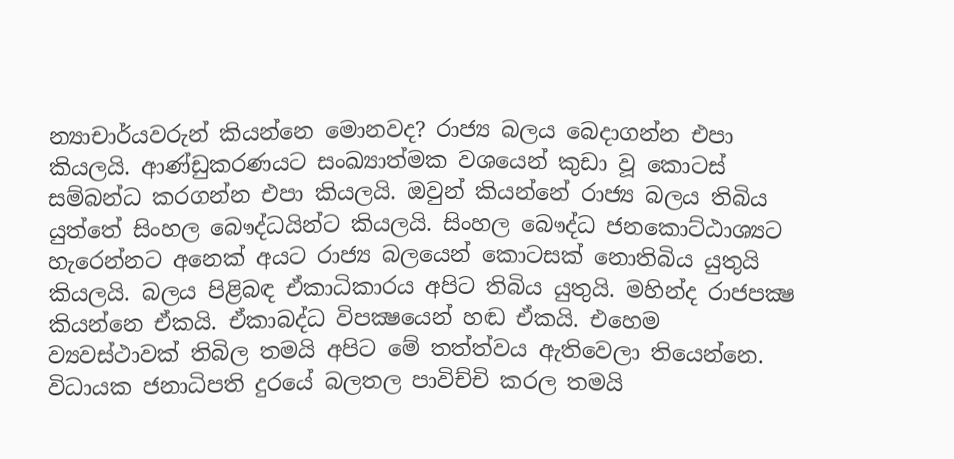න්‍යාචාර්යවරුන් කියන්නෙ මොනවද? රාජ්‍ය බලය බෙදාගන්න එපා කියලයි. ආණ්ඩුකරණයට සංඛ්‍යාත්මක වශයෙන් කුඩා වූ කොටස් සම්බන්ධ කරගන්න එපා කියලයි. ඔවුන් කියන්නේ රාජ්‍ය බලය තිබිය යුත්තේ සිංහල බෞද්ධයින්ට කියලයි. සිංහල බෞද්ධ ජනකොට්ඨාශ්‍යට හැරෙන්නට අනෙක් අයට රාජ්‍ය බලයෙන් කොටසක් නොතිබිය යුතුයි කියලයි. බලය පිළිබඳ ඒකාධිකාරය අපිට තිබිය යුතුයි. මහින්ද රාජපක්‍ෂ කියන්නෙ ඒකයි. ඒකාබද්ධ විපක්‍ෂයෙන් හඬ ඒකයි. එහෙම ව්‍යවස්ථාවක් තිබිල තමයි අපිට මේ තත්ත්වය ඇතිවෙලා තියෙන්නෙ.
විධායක ජනාධිපති දුරයේ බලතල පාවිච්චි කරල තමයි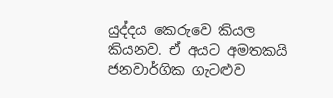යුද්දය කෙරුවෙ කියල කියනව. ඒ අයට අමතකයි ජනවාර්ගික ගැටළුව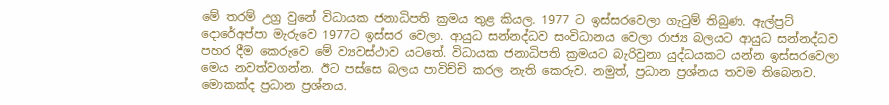මේ තරම් උග්‍ර වුනේ විධායක ජනාධිපති ක්‍රමය තුළ කියල. 1977 ට ඉස්සරවෙලා ගැටුම් තිබුණ. ඇල්ප්‍රට් දොරේඅප්පා මැරුවෙ 1977ට ඉස්සර වෙලා. ආයුධ සන්නද්ධව සංවිධානය වෙලා රාජ්‍ය බලයට ආයුධ සන්නද්ධව පහර දීම කෙරුවෙ මේ ව්‍යවස්ථාව යටතේ. විධායක ජනාධිපති ක්‍රමයට බැරිවුනා යුද්ධයකට යන්න ඉස්සරවෙලා මෙය නවත්වගන්න. ඊට පස්සෙ බලය පාවිච්චි කරල නැති කෙරුව. නමුත්, ප්‍රධාන ප්‍රශ්නය තවම තිබෙනව. මොකක්ද ප්‍රධාන ප්‍රශ්නය.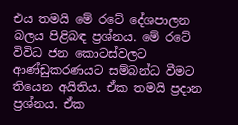එය තමයි මේ රටේ දේශපාලන බලය පිළිබඳ ප්‍රශ්නය. මේ රටේ විවිධ ජන කොටස්වලට ආණ්ඩුකරණයට සම්බන්ධ වීමට තියෙන අයිතිය. ඒක තමයි ප්‍රදාන ප්‍රශ්නය. ඒක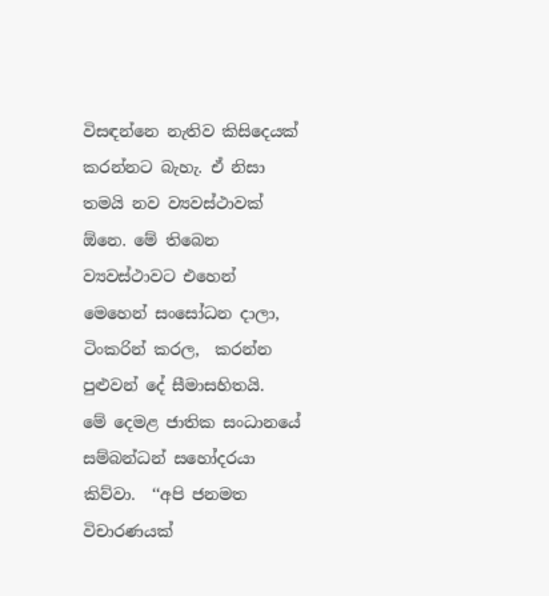විසඳන්නෙ නැතිව කිසිදෙයක් කරන්නට බැහැ. ඒ නිසා තමයි නව ව්‍යවස්ථාවක්  ඕනෙ. මේ තිබෙන ව්‍යවස්ථාවට එහෙන් මෙහෙන් සංසෝධන දාලා, ටිංකරින් කරල,  කරන්න පුළුවන් දේ සීමාසහිතයි.
මේ දෙමළ ජාතික සංධානයේ සම්බන්ධන් සහෝදරයා කිව්වා.  ‘‘අපි ජනමත විචාරණයක්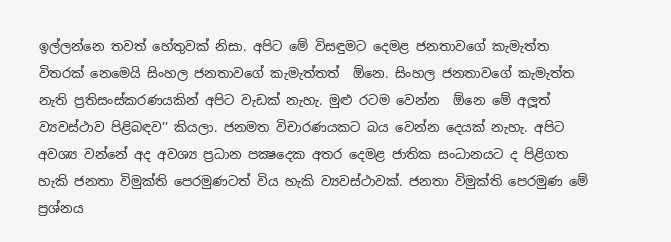ඉල්ලන්නෙ තවත් හේතුවක් නිසා. අපිට මේ විසඳුමට දෙමළ ජනතාවගේ කැමැත්ත විතරක් නෙමෙයි සිංහල ජනතාවගේ කැමැත්තත්  ඕනෙ. සිංහල ජනතාවගේ කැමැත්ත නැති ප්‍රතිසංස්කරණයකින් අපිට වැඩක් නැහැ. මුළු රටම වෙන්න  ඕනෙ මේ අලූත් ව්‍යවස්ථාව පිළිබඳව’’ කියලා. ජනමත විචාරණයකට බය වෙන්න දෙයක් නැහැ. අපිට අවශ්‍ය වන්නේ අද අවශ්‍ය ප්‍රධාන පක්‍ෂදෙක අතර දෙමළ ජාතික සංධානයට ද පිළිගත හැකි ජනතා විමුක්ති පෙරමුණටත් විය හැකි ව්‍යවස්ථාවක්. ජනතා විමුක්ති පෙරමුණ මේ ප්‍රශ්නය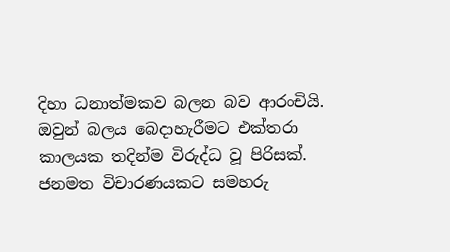දිහා ධනාත්මකව බලන බව ආරංචියි. ඔවුන් බලය බෙදාහැරීමට එක්තරා කාලයක තදින්ම විරුද්ධ වූ පිරිසක්.
ජනමත විචාරණයකට සමහරු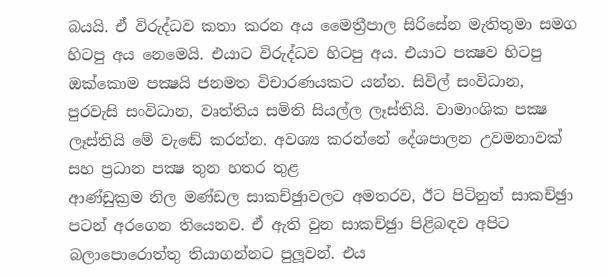බයයි. ඒ විරුද්ධව කතා කරන අය මෛත්‍රීපාල සිරිසේන මැතිතුමා සමග හිටපු අය නෙමෙයි. එයාට විරුද්ධව හිටපු අය. එයාට පක්‍ෂව හිටපු ඔක්කොම පක්‍ෂයි ජනමත විචාරණයකට යන්න. සිවිල් සංවිධාන, පුරවැසි සංවිධාන, වෘත්තිය සමිති සියල්ල ලෑස්තියි. වාමාංශික පක්‍ෂ ලෑස්තියි මේ වැඬේ කරන්න. අවශ්‍ය කරන්නේ දේශපාලන උවමනාවක් සහ ප්‍රධාන පක්‍ෂ තුන හතර තුළ
ආණ්ඩුක්‍රම නිල මණ්ඩල සාකච්ඡුාවලට අමතරව, ඊට පිටිනුත් සාකච්ඡුා පටන් අරගෙන තියෙනව. ඒ ඇති වුන සාකච්ඡුා පිළිබඳව අපිට බලාපොරොත්තු තියාගන්නට පුලූවන්. එය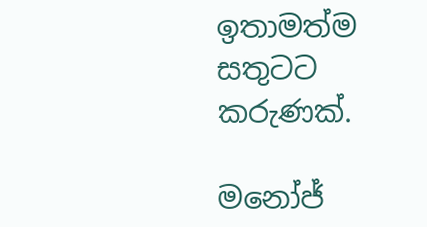ඉතාමත්ම සතුටට කරුණක්.

මනෝජ්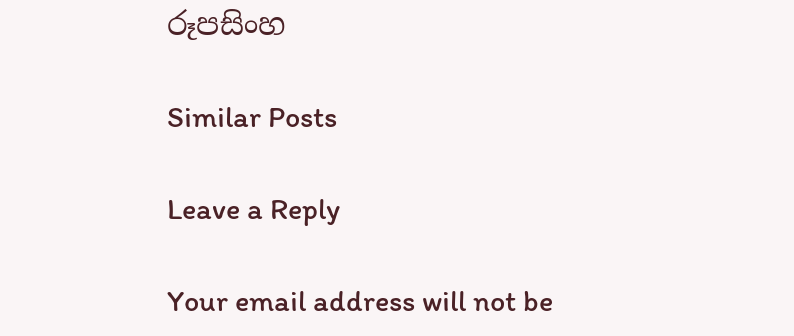රූපසිංහ

Similar Posts

Leave a Reply

Your email address will not be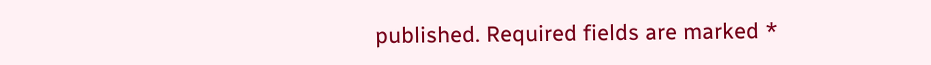published. Required fields are marked *